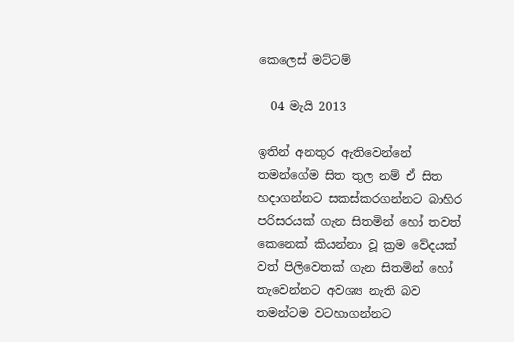කෙලෙස් මට්ටම්

  04 මැයි 2013

ඉතින් අනතුර ඇතිවෙන්නේ තමන්ගේම සිත තුල නම් ඒ සිත හදාගන්නට සකස්කරගන්නට බාහිර පරිසරයක් ගැන සිතමින් හෝ තවත් කෙනෙක් කියන්නා වූ ක්‍රම වේදයක් වත් පිලිවෙතක් ගැන සිතමින් හෝ තැවෙන්නට අවශ්‍ය නැති බව තමන්ටම වටහාගන්නට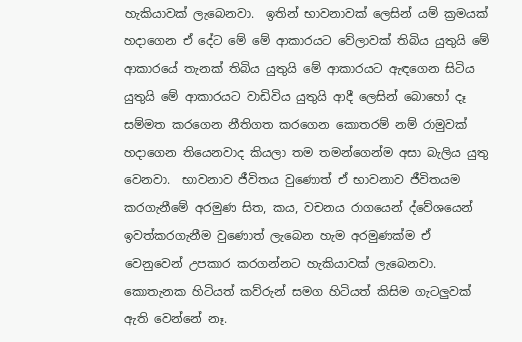හැකියාවක් ලැබෙනවා.  ඉතින් භාවනාවක් ලෙසින් යම් ක්‍රමයක් හදාගෙන ඒ දේට මේ මේ ආකාරයට වේලාවක් තිබිය යුතුයි මේ ආකාරයේ තැනක් තිබිය යුතුයි මේ ආකාරයට ඇඳගෙන සිටිය යුතුයි මේ ආකාරයට වාඩිවිය යුතුයි ආදී ලෙසින් බොහෝ දෑ සම්මත කරගෙන නීතිගත කරගෙන කොතරම් නම් රාමුවක් හදාගෙන තියෙනවාද කියලා තම තමන්ගෙන්ම අසා බැලිය යුතු වෙනවා.  භාවනාව ජීවිතය වුණොත් ඒ භාවනාව ජීවිතයම කරගැනීමේ අරමුණ සිත, කය, වචනය රාගයෙන් ද්වේශයෙන් ඉවත්කරගැනීම වුණොත් ලැබෙන හැම අරමුණක්ම ඒ වෙනුවෙන් උපකාර කරගන්නට හැකියාවක් ලැබෙනවා.  කොතැනක හිටියත් කව්රුන් සමග හිටියත් කිසිම ගැටලුවක් ඇති වෙන්නේ නෑ.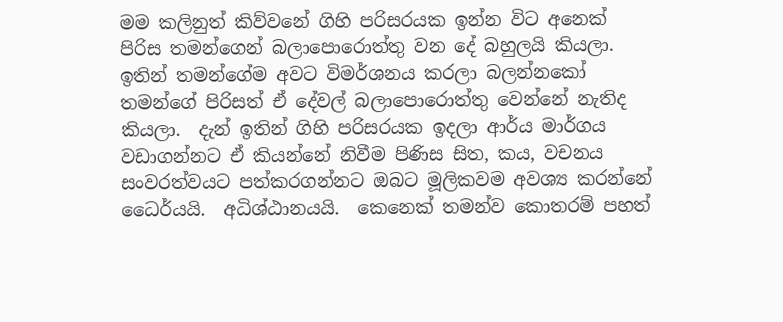මම කලිනුත් කිව්වනේ ගිහි පරිසරයක ඉන්න විට අනෙක් පිරිස තමන්ගෙන් බලාපොරොත්තු වන දේ බහුලයි කියලා.  ඉතින් තමන්ගේම අවට විමර්ශනය කරලා බලන්නකෝ තමන්ගේ පිරිසත් ඒ දේවල් බලාපොරොත්තු වෙන්නේ නැතිද කියලා.  දැන් ඉතින් ගිහි පරිසරයක ඉදලා ආර්ය මාර්ගය වඩාගන්නට ඒ කියන්නේ නිවීම පිණිස සිත, කය, වචනය සංවරත්වයට පත්කරගන්නට ඔබට මූලිකවම අවශ්‍ය කරන්නේ ධෛර්යයි.  අධිශ්ඨානයයි.  කෙනෙක් තමන්ව කොතරම් පහත්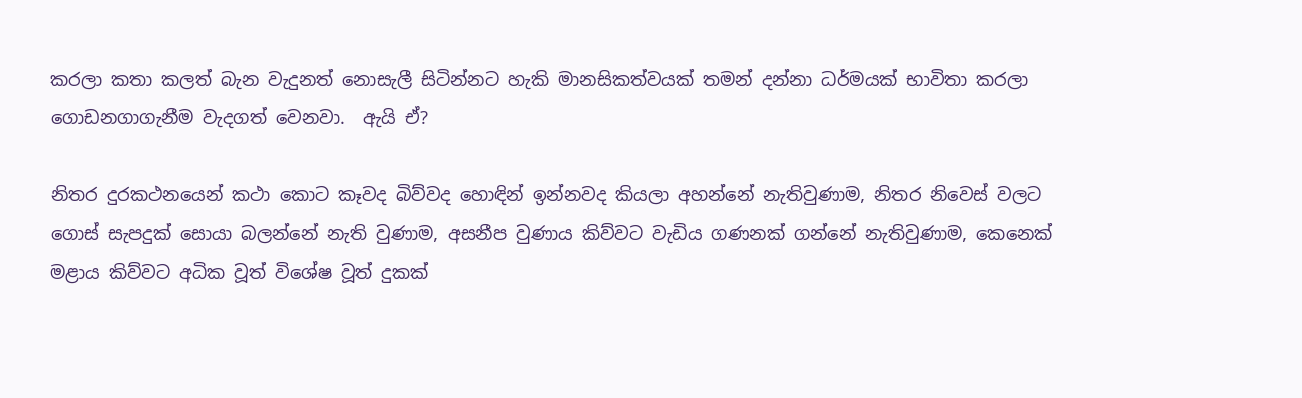කරලා කතා කලත් බැන වැදුනත් නොසැලී සිටින්නට හැකි මානසිකත්වයක් තමන් දන්නා ධර්මයක් භාවිතා කරලා ගොඩනගාගැනීම වැදගත් වෙනවා.  ඇයි ඒ?

නිතර දුරකථනයෙන් කථා කොට කෑවද බිව්වද හොඳින් ඉන්නවද කියලා අහන්නේ නැතිවුණාම, නිතර නිවෙස් වලට ගොස් සැපදුක් සොයා බලන්නේ නැති වුණාම, අසනීප වුණාය කිව්වට වැඩිය ගණනක් ගන්නේ නැතිවුණාම, කෙනෙක් මළාය කිව්වට අධික වූත් විශේෂ වූත් දුකක්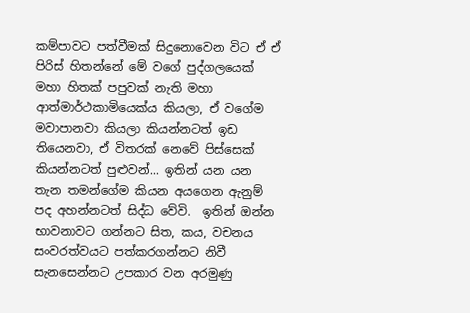කම්පාවට පත්වීමක් සිදුනොවෙන විට ඒ ඒ පිරිස් හිතන්නේ මේ වගේ පුද්ගලයෙක් මහා හිතක් පපුවක් නැති මහා ආත්මාර්ථකාමියෙක්ය කියලා, ඒ වගේම මවාපානවා කියලා කියන්නටත් ඉඩ තියෙනවා, ඒ විතරක් නෙවේ පිස්සෙක් කියන්නටත් පුළුවන්... ඉතින් යන යන තැන තමන්ගේම කියන අයගෙන ඇනුම් පද අහන්නටත් සිද්ධ වේවි.  ඉතින් ඔන්න භාවනාවට ගන්නට සිත, කය, වචනය සංවරත්වයට පත්කරගන්නට නිවී සැනසෙන්නට උපකාර වන අරමුණු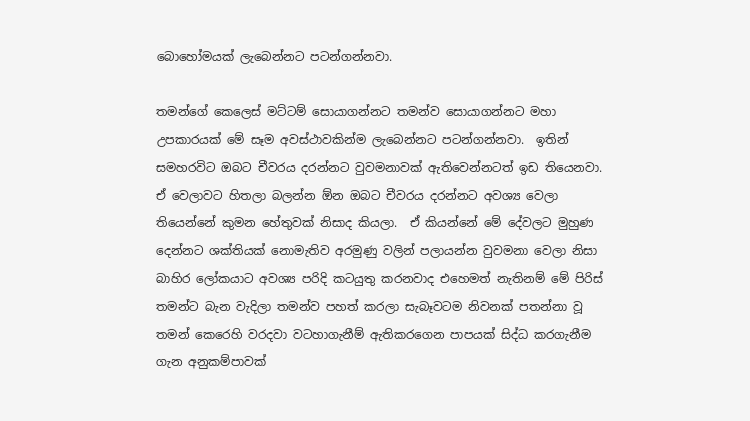බොහෝමයක් ලැබෙන්නට පටන්ගන්නවා.

තමන්ගේ කෙලෙස් මට්ටම් සොයාගන්නට තමන්ව සොයාගන්නට මහා උපකාරයක් මේ සෑම අවස්ථාවකින්ම ලැබෙන්නට පටන්ගන්නවා.  ඉතින් සමහරවිට ඔබට චීවරය දරන්නට වුවමනාවක් ඇතිවෙන්නටත් ඉඩ තියෙනවා.  ඒ වෙලාවට හිතලා බලන්න ඕන ඔබට චීවරය දරන්නට අවශ්‍ය වෙලා තියෙන්නේ කුමන හේතුවක් නිසාද කියලා.  ඒ කියන්නේ මේ දේවලට මුහුණ දෙන්නට ශක්තියක් නොමැතිව අරමුණු වලින් පලායන්න වුවමනා වෙලා නිසා බාහිර ලෝකයාට අවශ්‍ය පරිදි කටයුතු කරනවාද එහෙමත් නැතිනම් මේ පිරිස් තමන්ට බැන වැදිලා තමන්ව පහත් කරලා සැබෑවටම නිවනක් පතන්නා වූ තමන් කෙරෙහි වරදවා වටහාගැනීම් ඇතිකරගෙන පාපයක් සිද්ධ කරගැනීම ගැන අනුකම්පාවක්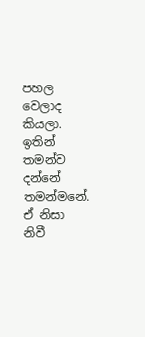පහල වෙලාද කියලා.  ඉතින් තමන්ව දන්නේ තමන්මනේ.  ඒ නිසා නිවී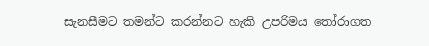සැනසීමට තමන්ට කරන්නට හැකි උපරිමය තෝරාගත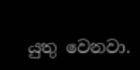යුතු වෙනවා.